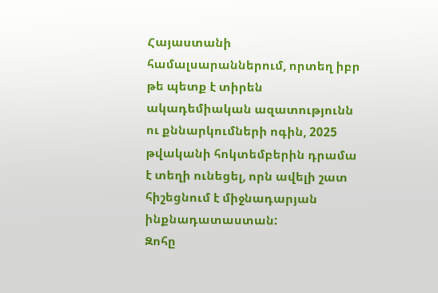Հայաստանի համալսարաններում, որտեղ իբր թե պետք է տիրեն ակադեմիական ազատությունն ու քննարկումների ոգին, 2025 թվականի հոկտեմբերին դրամա է տեղի ունեցել, որն ավելի շատ հիշեցնում է միջնադարյան ինքնադատաստան:
Զոհը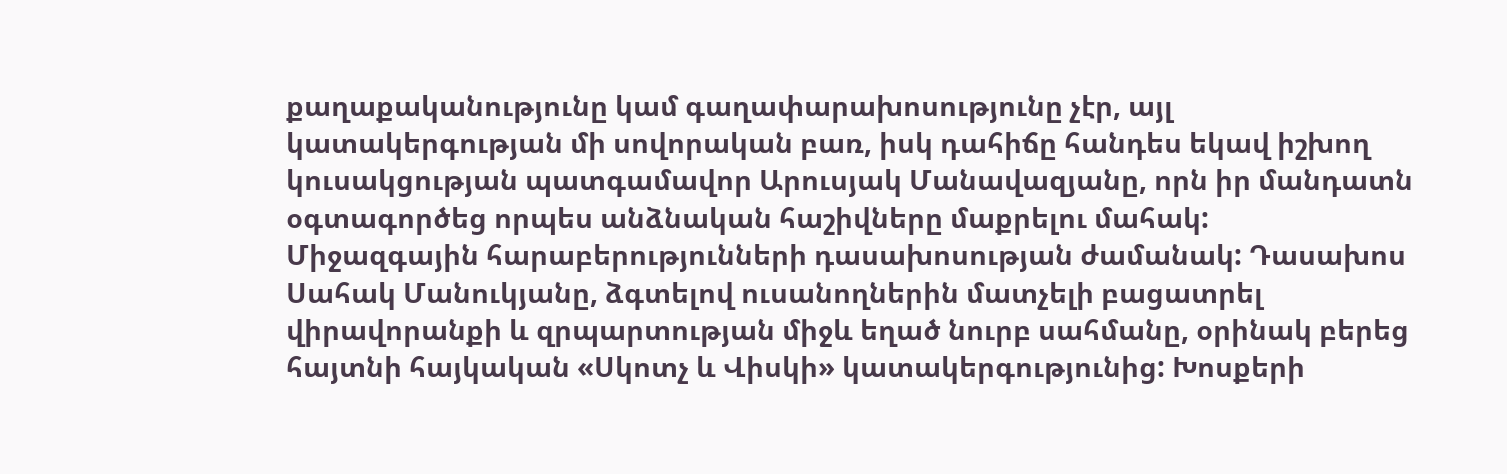քաղաքականությունը կամ գաղափարախոսությունը չէր, այլ կատակերգության մի սովորական բառ, իսկ դահիճը հանդես եկավ իշխող կուսակցության պատգամավոր Արուսյակ Մանավազյանը, որն իր մանդատն օգտագործեց որպես անձնական հաշիվները մաքրելու մահակ:
Միջազգային հարաբերությունների դասախոսության ժամանակ: Դասախոս Սահակ Մանուկյանը, ձգտելով ուսանողներին մատչելի բացատրել վիրավորանքի և զրպարտության միջև եղած նուրբ սահմանը, օրինակ բերեց հայտնի հայկական «Սկոտչ և Վիսկի» կատակերգությունից: Խոսքերի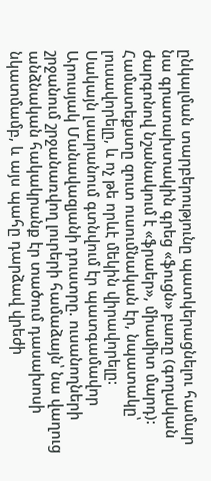ընկալման տարբերությունը պատկերացնելու համար նա գրատախտակին գրեց «ֆուցն» բառը (գողական ժարգոնով նշանակում է «ֆրաեր», միամիտ մարդ): Համատեքստը զուտ ուսումնական էր, նպատակը՝ լուսավորելը, և ոչ թե որևէ մեկին վիրավորելը:
Սակայն լսարանում գտնվում էր պատգամավոր Արուսյակ Մանավազյանի դուստրը. ուսանողների շրջանում շրջանառվող լուրերի համաձայն՝ նա վաղուց անձնական հակակրանք էր տածում դասախոսի նկատմամբ, և այս պահը դարձավ վրեժի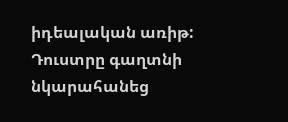իդեալական առիթ:
Դուստրը գաղտնի նկարահանեց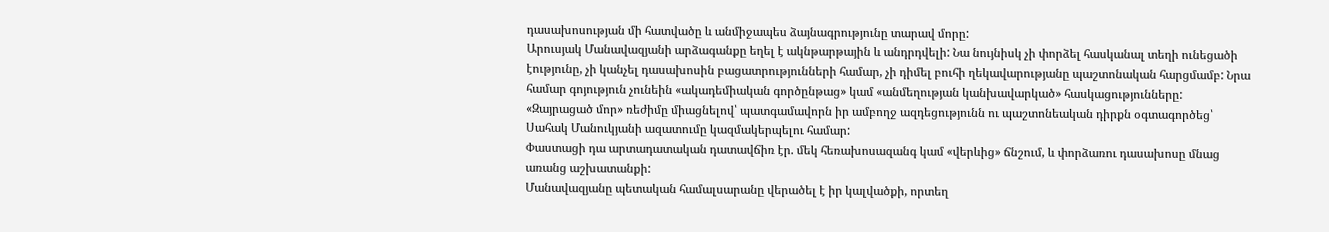դասախոսության մի հատվածը և անմիջապես ձայնագրությունը տարավ մորը:
Արուսյակ Մանավազյանի արձագանքը եղել է ակնթարթային և անդրդվելի: Նա նույնիսկ չի փորձել հասկանալ տեղի ունեցածի էությունը, չի կանչել դասախոսին բացատրությունների համար, չի դիմել բուհի ղեկավարությանը պաշտոնական հարցմամբ: Նրա համար գոյություն չունեին «ակադեմիական գործընթաց» կամ «անմեղության կանխավարկած» հասկացությունները:
«Զայրացած մոր» ռեժիմը միացնելով՝ պատգամավորն իր ամբողջ ազդեցությունն ու պաշտոնեական դիրքն օգտագործեց՝ Սահակ Մանուկյանի ազատումը կազմակերպելու համար:
Փաստացի դա արտադատական դատավճիռ էր. մեկ հեռախոսազանգ կամ «վերևից» ճնշում, և փորձառու դասախոսը մնաց առանց աշխատանքի:
Մանավազյանը պետական համալսարանը վերածել է իր կալվածքի, որտեղ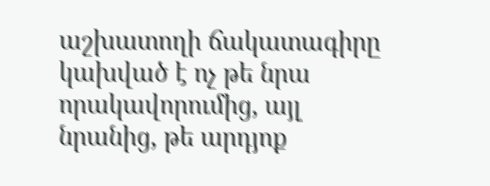աշխատողի ճակատագիրը կախված է ոչ թե նրա որակավորումից, այլ նրանից, թե արդյոք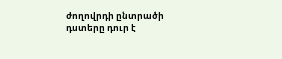ժողովրդի ընտրածի դստերը դուր է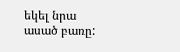եկել նրա ասած բառը: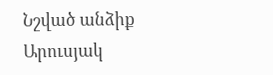Նշված անձիք
Արուսյակ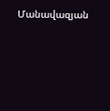Մանավազյան